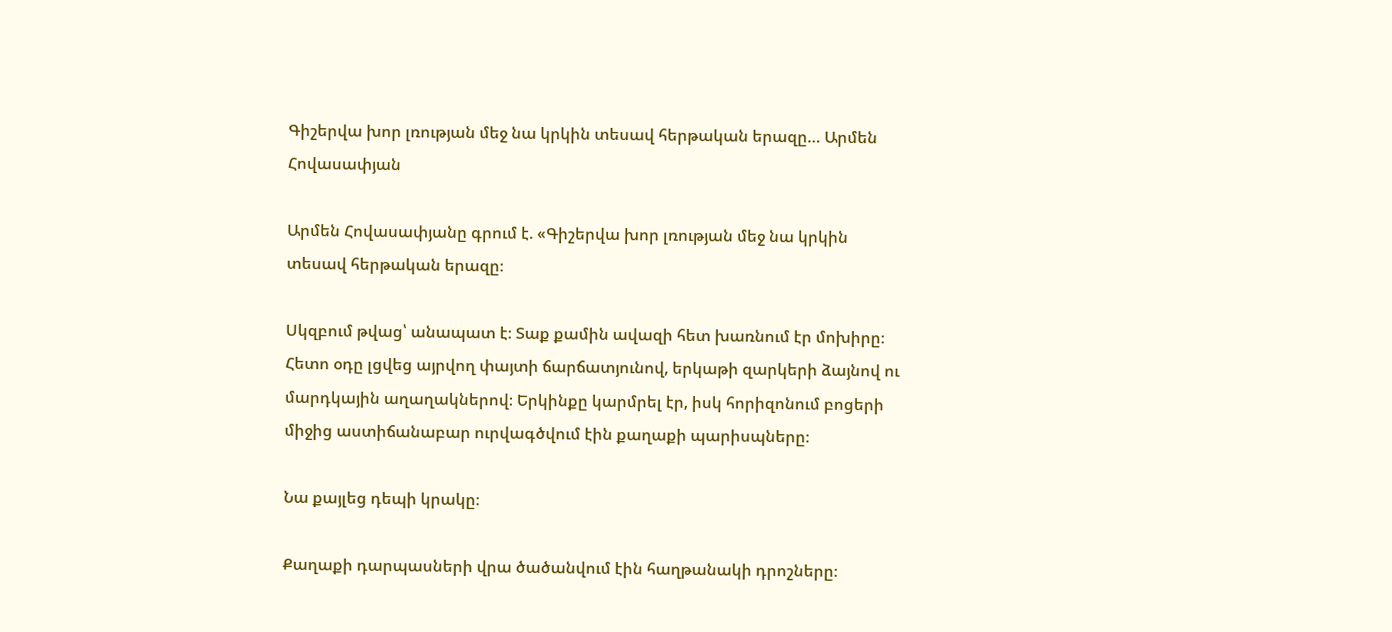Գիշերվա խոր լռության մեջ նա կրկին տեսավ հերթական երազը… Արմեն Հովասափյան

Արմեն Հովասափյանը գրում է. «Գիշերվա խոր լռության մեջ նա կրկին տեսավ հերթական երազը։

Սկզբում թվաց՝ անապատ է։ Տաք քամին ավազի հետ խառնում էր մոխիրը։ Հետո օդը լցվեց այրվող փայտի ճարճատյունով, երկաթի զարկերի ձայնով ու մարդկային աղաղակներով։ Երկինքը կարմրել էր, իսկ հորիզոնում բոցերի միջից աստիճանաբար ուրվագծվում էին քաղաքի պարիսպները։

Նա քայլեց դեպի կրակը։

Քաղաքի դարպասների վրա ծածանվում էին հաղթանակի դրոշները։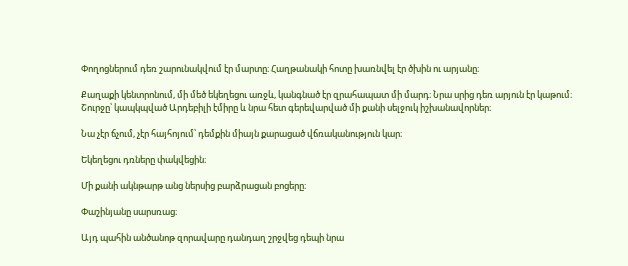Փողոցներում դեռ շարունակվում էր մարտը։ Հաղթանակի հոտը խառնվել էր ծխին ու արյանը։

Քաղաքի կենտրոնում, մի մեծ եկեղեցու առջև, կանգնած էր զրահապատ մի մարդ։ Նրա սրից դեռ արյուն էր կաթում։ Շուրջը՝ կապկպված Արդեբիլի էմիրը և նրա հետ գերեվարված մի քանի սելջուկ իշխանավորներ։

Նա չէր ճչում, չէր հայհոյում՝ դեմքին միայն քարացած վճռականություն կար։

Եկեղեցու դռները փակվեցին։

Մի քանի ակնթարթ անց ներսից բարձրացան բոցերը։

Փաշինյանը սարսռաց։

Այդ պահին անծանոթ զորավարը դանդաղ շրջվեց դեպի նրա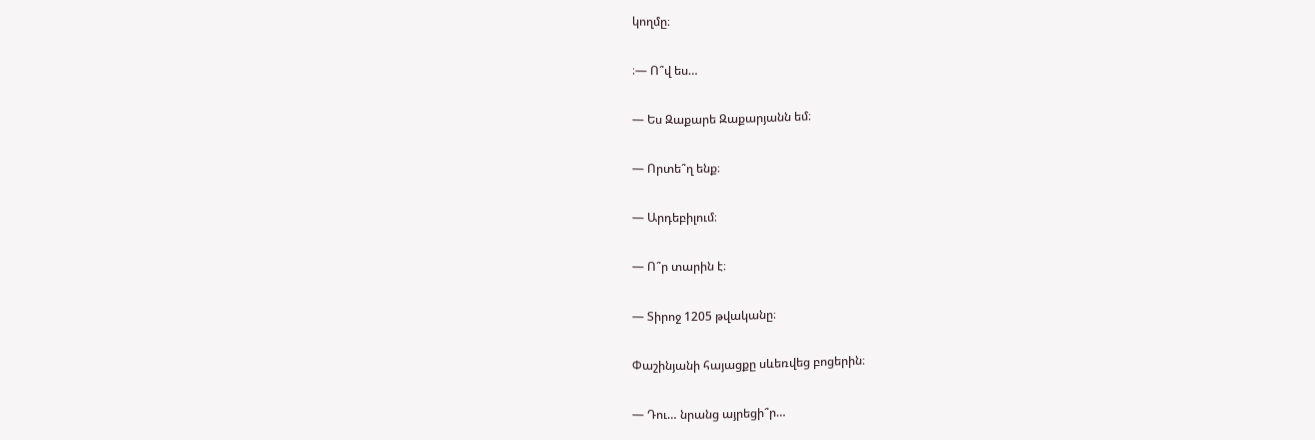կողմը։

։— Ո՞վ ես…

— Ես Զաքարե Զաքարյանն եմ։

— Որտե՞ղ ենք։

— Արդեբիլում։

— Ո՞ր տարին է։

— Տիրոջ 1205 թվականը։

Փաշինյանի հայացքը սևեռվեց բոցերին։

— Դու… նրանց այրեցի՞ր…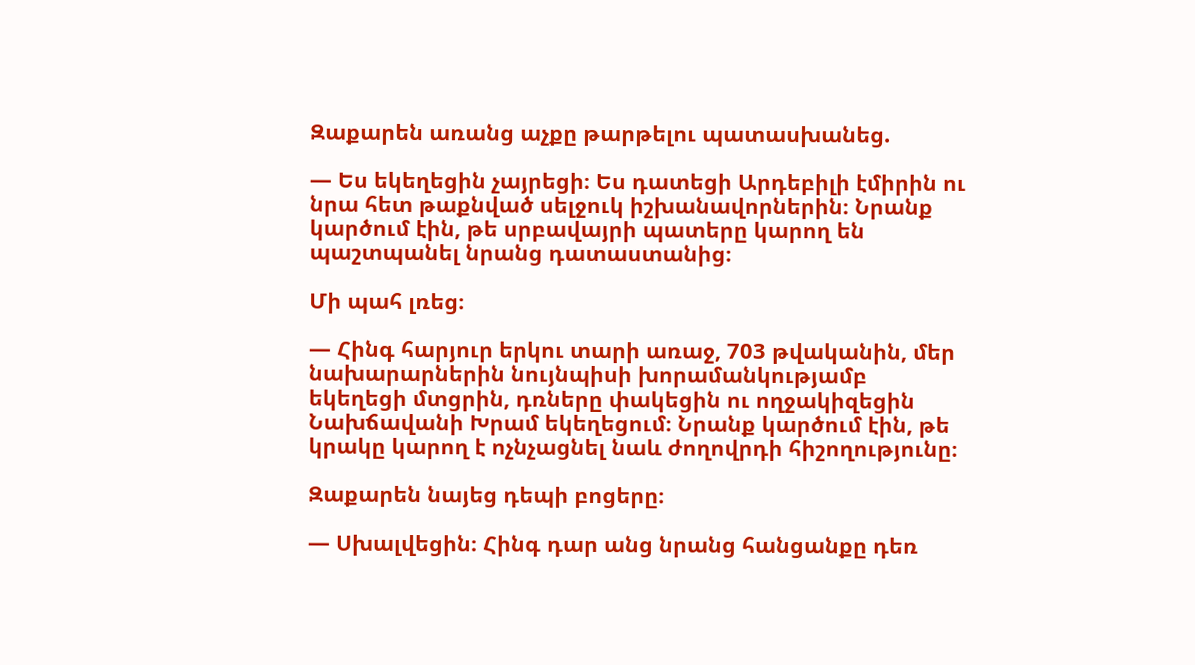Զաքարեն առանց աչքը թարթելու պատասխանեց.

— Ես եկեղեցին չայրեցի։ Ես դատեցի Արդեբիլի էմիրին ու նրա հետ թաքնված սելջուկ իշխանավորներին։ Նրանք կարծում էին, թե սրբավայրի պատերը կարող են պաշտպանել նրանց դատաստանից։

Մի պահ լռեց։

— Հինգ հարյուր երկու տարի առաջ, 703 թվականին, մեր նախարարներին նույնպիսի խորամանկությամբ եկեղեցի մտցրին, դռները փակեցին ու ողջակիզեցին Նախճավանի Խրամ եկեղեցում։ Նրանք կարծում էին, թե կրակը կարող է ոչնչացնել նաև ժողովրդի հիշողությունը։

Զաքարեն նայեց դեպի բոցերը։

— Սխալվեցին։ Հինգ դար անց նրանց հանցանքը դեռ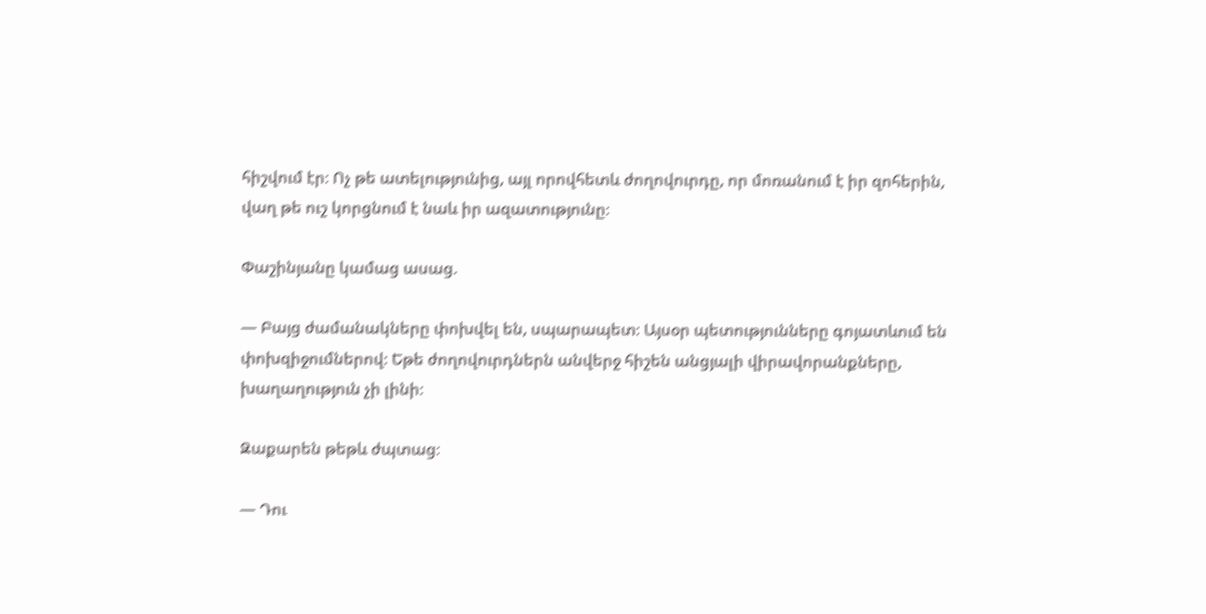հիշվում էր։ Ոչ թե ատելությունից, այլ որովհետև ժողովուրդը, որ մոռանում է իր զոհերին, վաղ թե ուշ կորցնում է նաև իր ազատությունը։

Փաշինյանը կամաց ասաց.

— Բայց ժամանակները փոխվել են, սպարապետ։ Այսօր պետությունները գոյատևում են փոխզիջումներով։ Եթե ժողովուրդներն անվերջ հիշեն անցյալի վիրավորանքները, խաղաղություն չի լինի։

Զաքարեն թեթև ժպտաց։

— Դու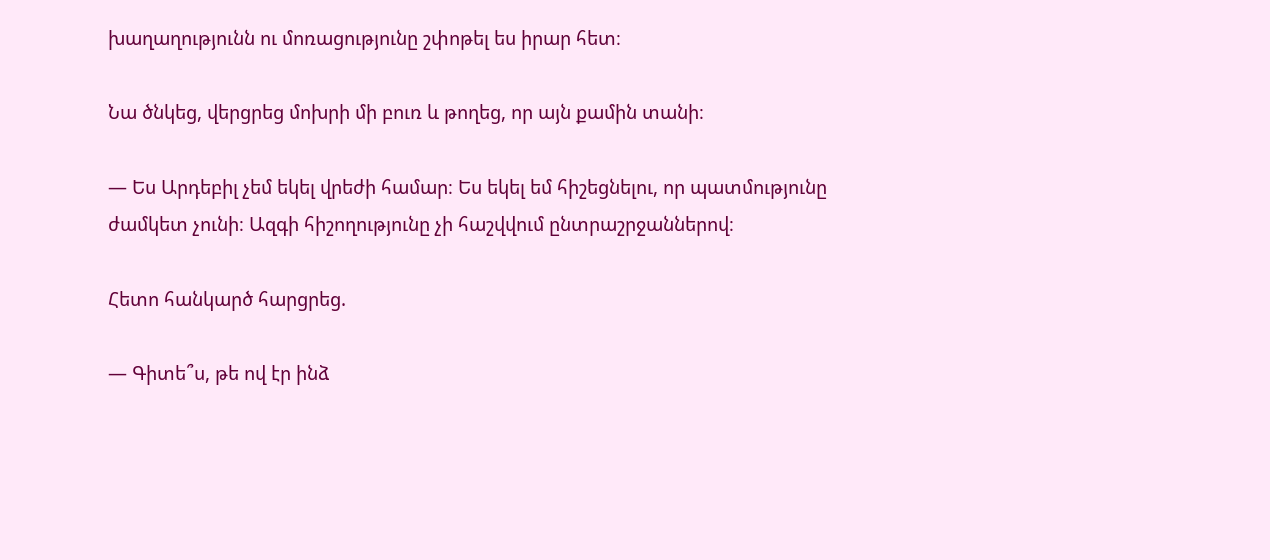խաղաղությունն ու մոռացությունը շփոթել ես իրար հետ։

Նա ծնկեց, վերցրեց մոխրի մի բուռ և թողեց, որ այն քամին տանի։

— Ես Արդեբիլ չեմ եկել վրեժի համար։ Ես եկել եմ հիշեցնելու, որ պատմությունը ժամկետ չունի։ Ազգի հիշողությունը չի հաշվվում ընտրաշրջաններով։

Հետո հանկարծ հարցրեց.

— Գիտե՞ս, թե ով էր ինձ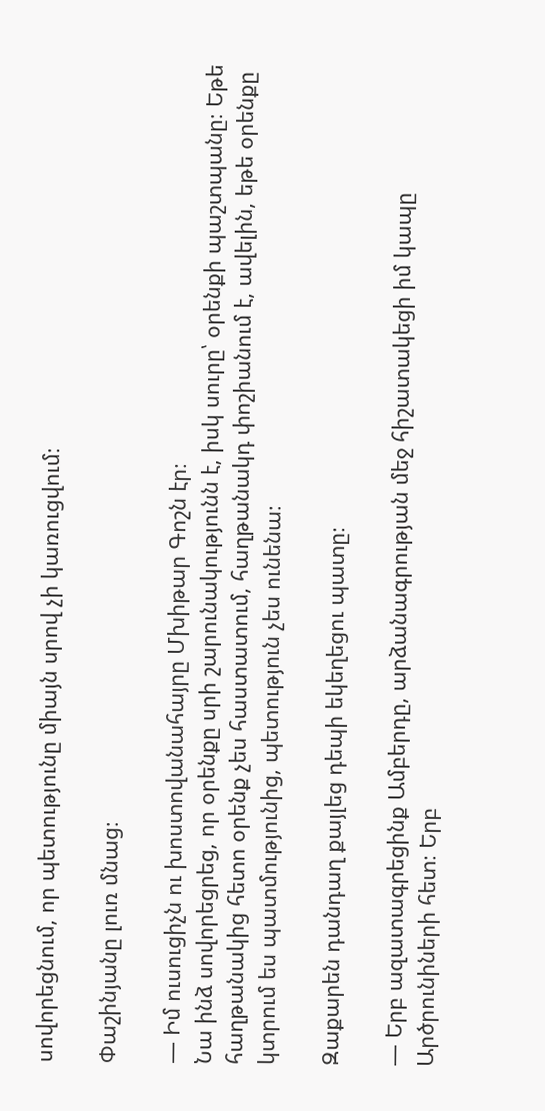սովորեցնում, որ պետությունը միայն սրով չի կառուցվում։

Փաշինյանը լուռ մնաց։

— Իմ ուսուցիչն ու խոստովանահայրը Մխիթար Գոշն էր։
Նա ինձ սովորեցրեց, որ օրենքը սրի շարունակությունն է, իսկ սուրը՝ օրենքի պաշտպանը։ Եթե հաղթանակից հետո օրենք չես հաստատում, հաղթանակդ փոշիանում է, ավելին, եթե օրենքը կտրում ես պատմությունից, պետություն չես ունենա։

Զաքարեն դանդաղ քայլեց դեպի եկեղեցու պատը։

— Երբ ազատագրեցինք Ամբերդը, արձանագրության մեջ հիշատակեցի իմ կապը Արծրունիների հետ։ Երբ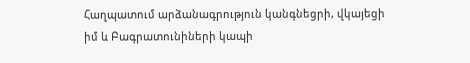Հաղպատում արձանագրություն կանգնեցրի, վկայեցի իմ և Բագրատունիների կապի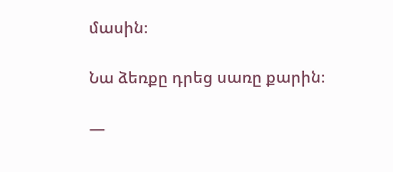մասին։

Նա ձեռքը դրեց սառը քարին։

—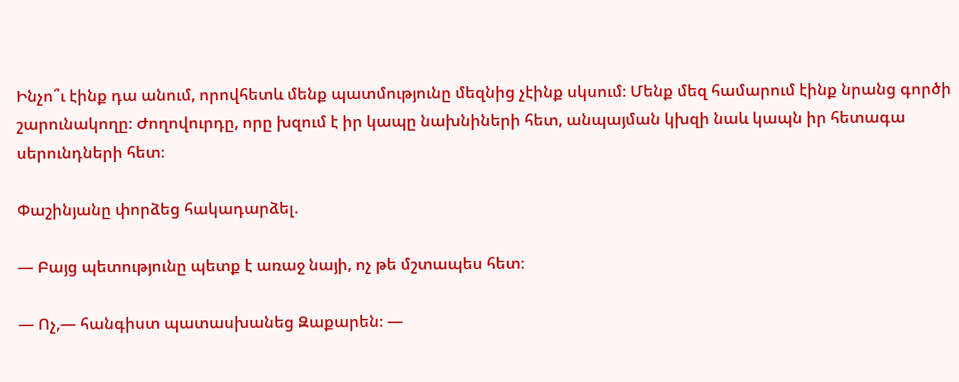Ինչո՞ւ էինք դա անում, որովհետև մենք պատմությունը մեզնից չէինք սկսում։ Մենք մեզ համարում էինք նրանց գործի շարունակողը։ Ժողովուրդը, որը խզում է իր կապը նախնիների հետ, անպայման կխզի նաև կապն իր հետագա սերունդների հետ։

Փաշինյանը փորձեց հակադարձել.

— Բայց պետությունը պետք է առաջ նայի, ոչ թե մշտապես հետ։

— Ոչ,— հանգիստ պատասխանեց Զաքարեն։ —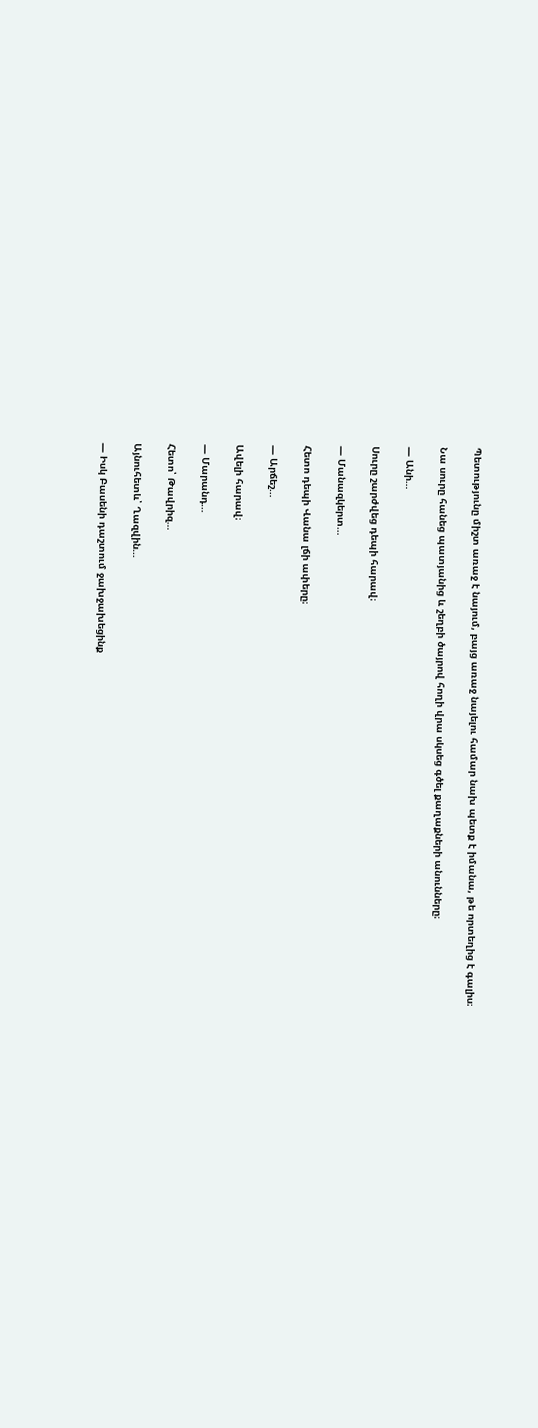Պետությունը միշտ առաջ է նայում, բայց առաջ նայելու համար նախ պետք է իմանա, թե որտեղից է գալիս։

Նա սուրը հանեց պատյանից և շեղբի ծայրով հողի վրա սկսեց գծել քաղաքների անունները։

— Անի…

Սուրը շարժվեց դեպի հարավ։

— Մանազկերտ…

Հետո դեպի Վանա լճի ափերը։

— Արճեշ…

Ավելի հարավ։

— Մարանդ…

Հետո՝ Թավրիզ…

Այնուհետև՝ Ղազվին…

— Իսկ Բասենի դաշտում ջախջախեցինք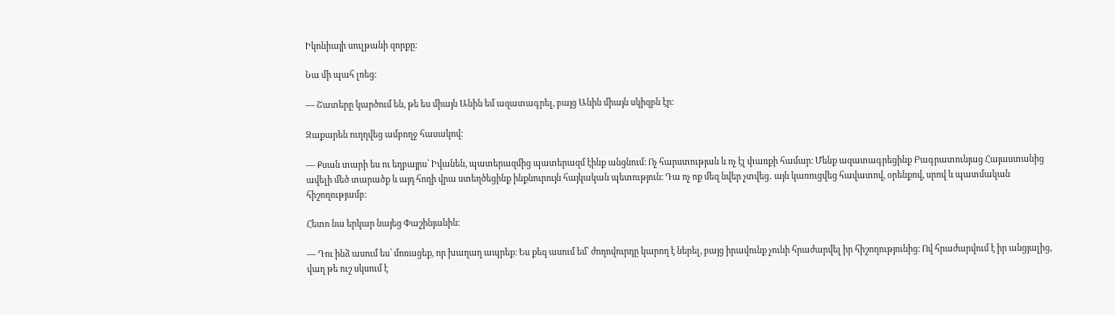Իկոնիայի սուլթանի զորքը։

Նա մի պահ լռեց։

— Շատերը կարծում են, թե ես միայն Անին եմ ազատագրել, բայց Անին միայն սկիզբն էր։

Զաքարեն ուղղվեց ամբողջ հասակով։

— Քսան տարի ես ու եղբայրս՝ Իվանեն, պատերազմից պատերազմ էինք անցնում։ Ոչ հարստության և ոչ էլ փառքի համար։ Մենք ազատագրեցինք Բագրատունյաց Հայաստանից ավելի մեծ տարածք և այդ հողի վրա ստեղծեցինք ինքնուրույն հայկական պետություն։ Դա ոչ ոք մեզ նվեր չտվեց․ այն կառուցվեց հավատով, օրենքով, սրով և պատմական հիշողությամբ։

Հետո նա երկար նայեց Փաշինյանին։

— Դու ինձ ասում ես՝ մոռացեք, որ խաղաղ ապրեք։ Ես քեզ ասում եմ՝ ժողովուրդը կարող է ներել, բայց իրավունք չունի հրաժարվել իր հիշողությունից։ Ով հրաժարվում է իր անցյալից, վաղ թե ուշ սկսում է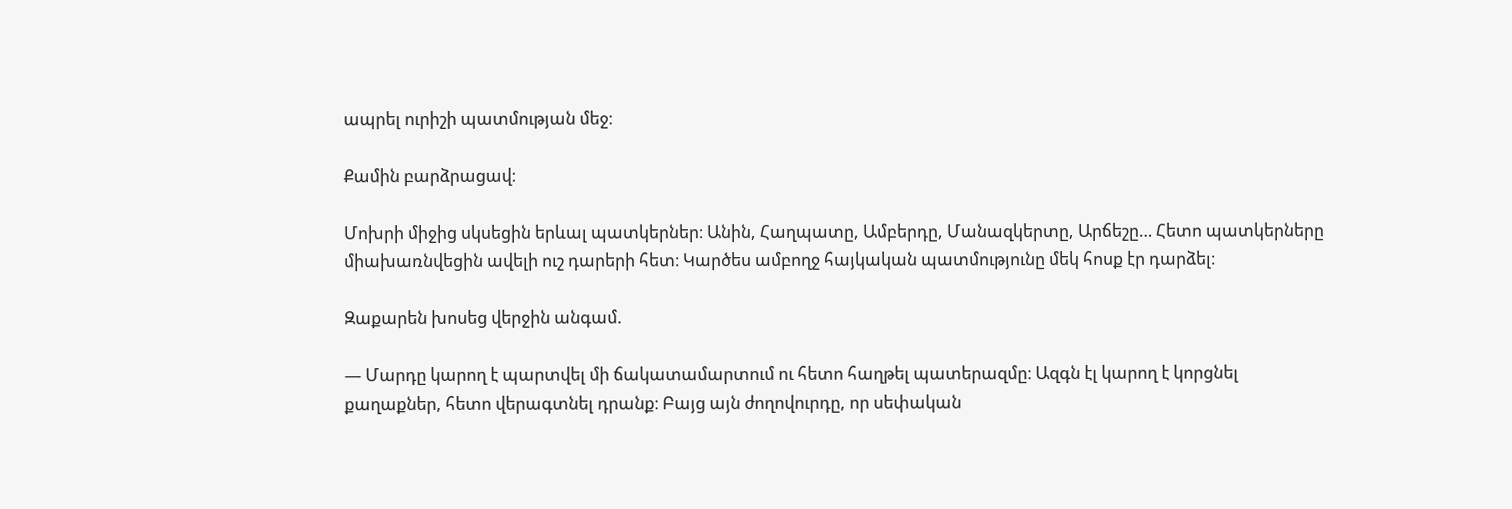ապրել ուրիշի պատմության մեջ։

Քամին բարձրացավ։

Մոխրի միջից սկսեցին երևալ պատկերներ։ Անին, Հաղպատը, Ամբերդը, Մանազկերտը, Արճեշը… Հետո պատկերները միախառնվեցին ավելի ուշ դարերի հետ։ Կարծես ամբողջ հայկական պատմությունը մեկ հոսք էր դարձել։

Զաքարեն խոսեց վերջին անգամ.

— Մարդը կարող է պարտվել մի ճակատամարտում ու հետո հաղթել պատերազմը։ Ազգն էլ կարող է կորցնել քաղաքներ, հետո վերագտնել դրանք։ Բայց այն ժողովուրդը, որ սեփական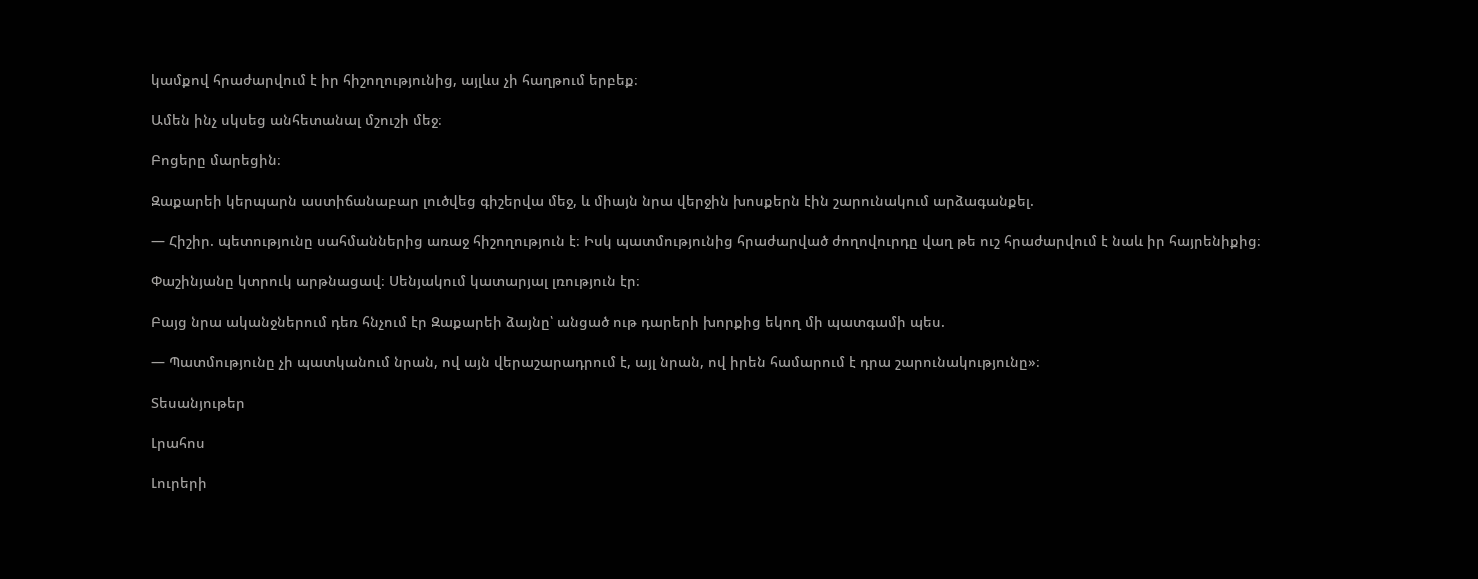կամքով հրաժարվում է իր հիշողությունից, այլևս չի հաղթում երբեք։

Ամեն ինչ սկսեց անհետանալ մշուշի մեջ։

Բոցերը մարեցին։

Զաքարեի կերպարն աստիճանաբար լուծվեց գիշերվա մեջ, և միայն նրա վերջին խոսքերն էին շարունակում արձագանքել.

— Հիշիր. պետությունը սահմաններից առաջ հիշողություն է։ Իսկ պատմությունից հրաժարված ժողովուրդը վաղ թե ուշ հրաժարվում է նաև իր հայրենիքից։

Փաշինյանը կտրուկ արթնացավ։ Սենյակում կատարյալ լռություն էր։

Բայց նրա ականջներում դեռ հնչում էր Զաքարեի ձայնը՝ անցած ութ դարերի խորքից եկող մի պատգամի պես.

— Պատմությունը չի պատկանում նրան, ով այն վերաշարադրում է, այլ նրան, ով իրեն համարում է դրա շարունակությունը»։

Տեսանյութեր

Լրահոս

Լուրերի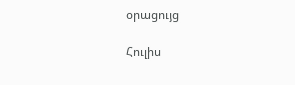օրացույց

Հուլիս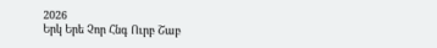2026
Երկ Երե Չոր Հնգ Ուրբ Շաբ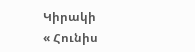Կիրակի
« Հունիս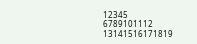12345
6789101112
13141516171819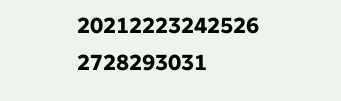20212223242526
2728293031